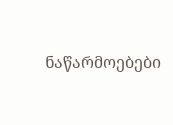ნაწარმოებები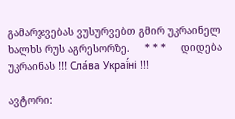გამარჯვებას ვუსურვებთ გმირ უკრაინელ ხალხს რუს აგრესორზე.     * * *     დიდება უკრაინას !!! Сла́ва Украї́ні !!!

ავტორი: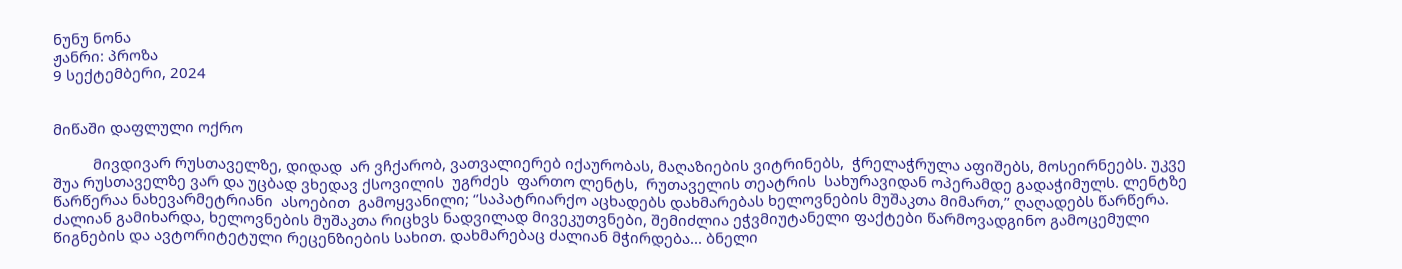ნუნუ ნონა
ჟანრი: პროზა
9 სექტემბერი, 2024


მიწაში დაფლული ოქრო

          მივდივარ რუსთაველზე, დიდად  არ ვჩქარობ, ვათვალიერებ იქაურობას, მაღაზიების ვიტრინებს,  ჭრელაჭრულა აფიშებს, მოსეირნეებს. უკვე შუა რუსთაველზე ვარ და უცბად ვხედავ ქსოვილის  უგრძეს  ფართო ლენტს,  რუთაველის თეატრის  სახურავიდან ოპერამდე გადაჭიმულს. ლენტზე წარწერაა ნახევარმეტრიანი  ასოებით  გამოყვანილი; ‘’საპატრიარქო აცხადებს დახმარებას ხელოვნების მუშაკთა მიმართ,’’ ღაღადებს წარწერა. ძალიან გამიხარდა, ხელოვნების მუშაკთა რიცხვს ნადვილად მივეკუთვნები, შემიძლია ეჭვმიუტანელი ფაქტები წარმოვადგინო გამოცემული წიგნების და ავტორიტეტული რეცენზიების სახით. დახმარებაც ძალიან მჭირდება... ბნელი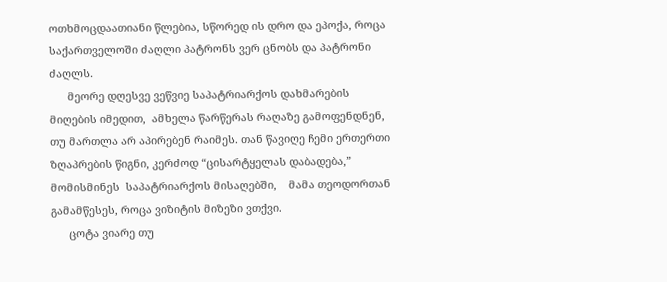ოთხმოცდაათიანი წლებია, სწორედ ის დრო და ეპოქა, როცა საქართველოში ძაღლი პატრონს ვერ ცნობს და პატრონი ძაღლს.
      მეორე დღესვე ვეწვიე საპატრიარქოს დახმარების მიღების იმედით,  ამხელა წარწერას რაღაზე გამოფენდნენ, თუ მართლა არ აპირებენ რაიმეს. თან წავიღე ჩემი ერთერთი ზღაპრების წიგნი, კერძოდ “ცისარტყელას დაბადება,” მომისმინეს  საპატრიარქოს მისაღებში,    მამა თეოდორთან გამამწესეს, როცა ვიზიტის მიზეზი ვთქვი.
      ცოტა ვიარე თუ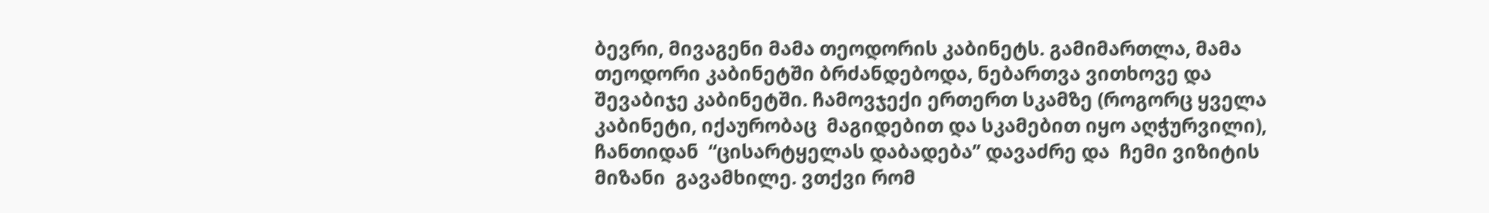ბევრი, მივაგენი მამა თეოდორის კაბინეტს. გამიმართლა, მამა თეოდორი კაბინეტში ბრძანდებოდა, ნებართვა ვითხოვე და შევაბიჯე კაბინეტში. ჩამოვჯექი ერთერთ სკამზე (როგორც ყველა კაბინეტი, იქაურობაც  მაგიდებით და სკამებით იყო აღჭურვილი),
ჩანთიდან  “ცისარტყელას დაბადება’’ დავაძრე და  ჩემი ვიზიტის მიზანი  გავამხილე. ვთქვი რომ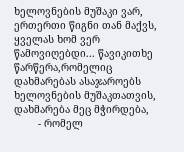ხელოვნების მუშაკი ვარ, ერთერთი წიგნი თან მაქვს, ყველას ხომ ვერ წამოვიღებდი... წავიკითხე წარწერა,რომელიც დახმარებას ასაჯაროებს ხელოვნების მუშაკთათვის, დახმარება მეც მჭირდება,
        - რომელ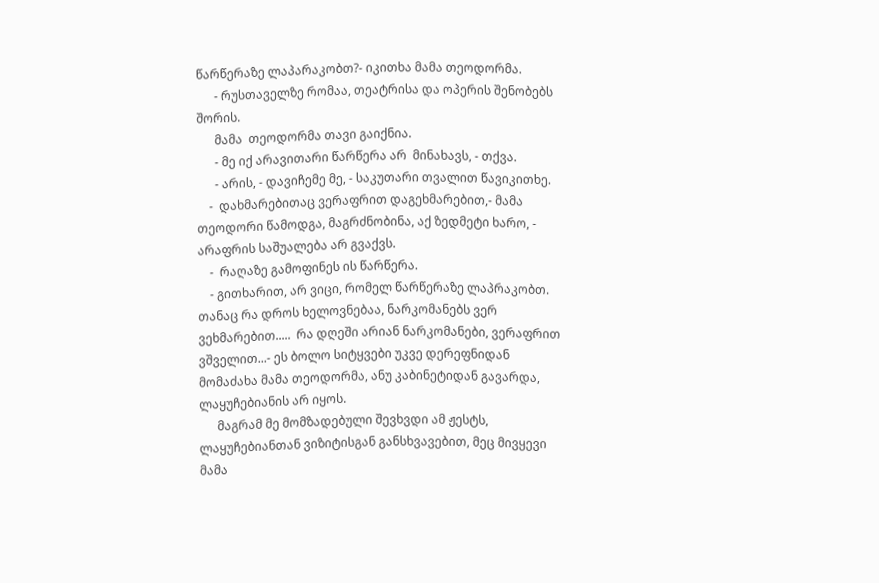წარწერაზე ლაპარაკობთ?- იკითხა მამა თეოდორმა.
      - რუსთაველზე რომაა, თეატრისა და ოპერის შენობებს შორის.
      მამა  თეოდორმა თავი გაიქნია.
      - მე იქ არავითარი წარწერა არ  მინახავს, - თქვა.
      - არის, - დავიჩემე მე, - საკუთარი თვალით წავიკითხე.
    -  დახმარებითაც ვერაფრით დაგეხმარებით,- მამა თეოდორი წამოდგა, მაგრძნობინა, აქ ზედმეტი ხარო, -  არაფრის საშუალება არ გვაქვს.
    -  რაღაზე გამოფინეს ის წარწერა.
    - გითხარით, არ ვიცი, რომელ წარწერაზე ლაპრაკობთ. თანაც რა დროს ხელოვნებაა, ნარკომანებს ვერ ვეხმარებით.....  რა დღეში არიან ნარკომანები, ვერაფრით ვშველით...- ეს ბოლო სიტყვები უკვე დერეფნიდან მომაძახა მამა თეოდორმა, ანუ კაბინეტიდან გავარდა, ლაყუჩებიანის არ იყოს.
      მაგრამ მე მომზადებული შევხვდი ამ ჟესტს, ლაყუჩებიანთან ვიზიტისგან განსხვავებით, მეც მივყევი მამა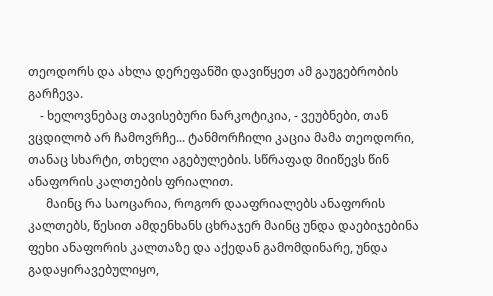თეოდორს და ახლა დერეფანში დავიწყეთ ამ გაუგებრობის გარჩევა.
    - ხელოვნებაც თავისებური ნარკოტიკია, - ვეუბნები, თან ვცდილობ არ ჩამოვრჩე... ტანმორჩილი კაცია მამა თეოდორი,  თანაც სხარტი, თხელი აგებულების. სწრაფად მიიწევს წინ ანაფორის კალთების ფრიალით.
      მაინც რა საოცარია, როგორ დააფრიალებს ანაფორის კალთებს, წესით ამდენხანს ცხრაჯერ მაინც უნდა დაებიჯებინა ფეხი ანაფორის კალთაზე და აქედან გამომდინარე, უნდა გადაყირავებულიყო,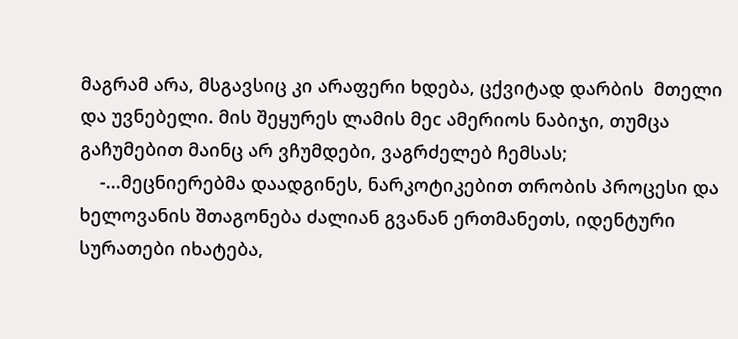მაგრამ არა, მსგავსიც კი არაფერი ხდება, ცქვიტად დარბის  მთელი და უვნებელი. მის შეყურეს ლამის მეc ამერიოს ნაბიჯი, თუმცა გაჩუმებით მაინც არ ვჩუმდები, ვაგრძელებ ჩემსას;
    -...მეცნიერებმა დაადგინეს, ნარკოტიკებით თრობის პროცესი და ხელოვანის შთაგონება ძალიან გვანან ერთმანეთს, იდენტური სურათები იხატება,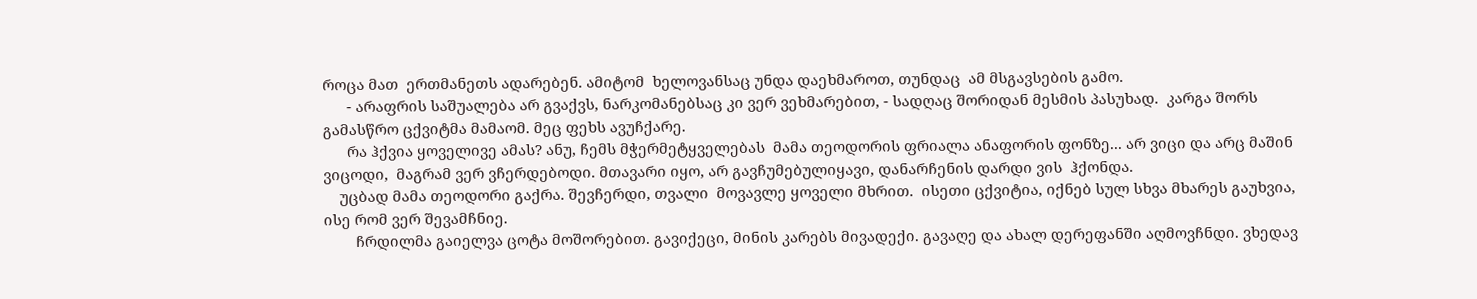როცა მათ  ერთმანეთს ადარებენ. ამიტომ  ხელოვანსაც უნდა დაეხმაროთ, თუნდაც  ამ მსგავსების გამო.
      - არაფრის საშუალება არ გვაქვს, ნარკომანებსაც კი ვერ ვეხმარებით, - სადღაც შორიდან მესმის პასუხად.  კარგა შორს  გამასწრო ცქვიტმა მამაომ. მეც ფეხს ავუჩქარე.
      რა ჰქვია ყოველივე ამას? ანუ, ჩემს მჭერმეტყველებას  მამა თეოდორის ფრიალა ანაფორის ფონზე... არ ვიცი და არც მაშინ ვიცოდი,  მაგრამ ვერ ვჩერდებოდი. მთავარი იყო, არ გავჩუმებულიყავი, დანარჩენის დარდი ვის  ჰქონდა.
    უცბად მამა თეოდორი გაქრა. შევჩერდი, თვალი  მოვავლე ყოველი მხრით.  ისეთი ცქვიტია, იქნებ სულ სხვა მხარეს გაუხვია, ისე რომ ვერ შევამჩნიე.
        ჩრდილმა გაიელვა ცოტა მოშორებით. გავიქეცი, მინის კარებს მივადექი. გავაღე და ახალ დერეფანში აღმოვჩნდი. ვხედავ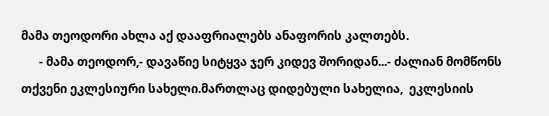მამა თეოდორი ახლა აქ დააფრიალებს ანაფორის კალთებს.
      - მამა თეოდორ,- დავაწიე სიტყვა ჯერ კიდევ შორიდან...- ძალიან მომწონს თქვენი ეკლესიური სახელი.მართლაც დიდებული სახელია,  ეკლესიის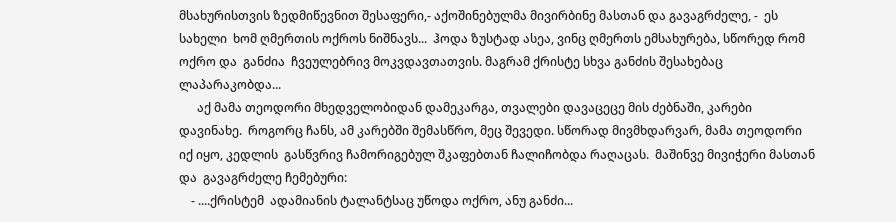მსახურისთვის ზედმიწევნით შესაფერი,- აქოშინებულმა მივირბინე მასთან და გავაგრძელე, -  ეს სახელი  ხომ ღმერთის ოქროს ნიშნავს...  ჰოდა ზუსტად ასეა, ვინც ღმერთს ემსახურება, სწორედ რომ  ოქრო და  განძია  ჩვეულებრივ მოკვდავთათვის. მაგრამ ქრისტე სხვა განძის შესახებაც ლაპარაკობდა...
      აქ მამა თეოდორი მხედველობიდან დამეკარგა, თვალები დავაცეცე მის ძებნაში, კარები დავინახე.  როგორც ჩანს, ამ კარებში შემასწრო, მეც შევედი. სწორად მივმხდარვარ, მამა თეოდორი იქ იყო, კედლის  გასწვრივ ჩამორიგებულ შკაფებთან ჩალიჩობდა რაღაცას.  მაშინვე მივიჭერი მასთან და  გავაგრძელე ჩემებური:
    - ....ქრისტემ  ადამიანის ტალანტსაც უწოდა ოქრო, ანუ განძი...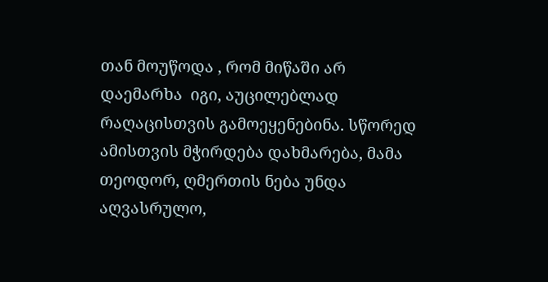თან მოუწოდა , რომ მიწაში არ დაემარხა  იგი, აუცილებლად  რაღაცისთვის გამოეყენებინა. სწორედ ამისთვის მჭირდება დახმარება, მამა თეოდორ, ღმერთის ნება უნდა აღვასრულო,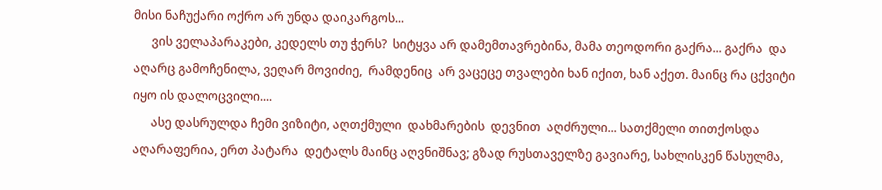მისი ნაჩუქარი ოქრო არ უნდა დაიკარგოს...
      ვის ველაპარაკები, კედელს თუ ჭერს?  სიტყვა არ დამემთავრებინა, მამა თეოდორი გაქრა... გაქრა  და აღარც გამოჩენილა, ვეღარ მოვიძიე,  რამდენიც  არ ვაცეცე თვალები ხან იქით, ხან აქეთ. მაინც რა ცქვიტი იყო ის დალოცვილი....
      ასე დასრულდა ჩემი ვიზიტი, აღთქმული  დახმარების  დევნით  აღძრული... სათქმელი თითქოსდა აღარაფერია, ერთ პატარა  დეტალს მაინც აღვნიშნავ; გზად რუსთაველზე გავიარე, სახლისკენ წასულმა,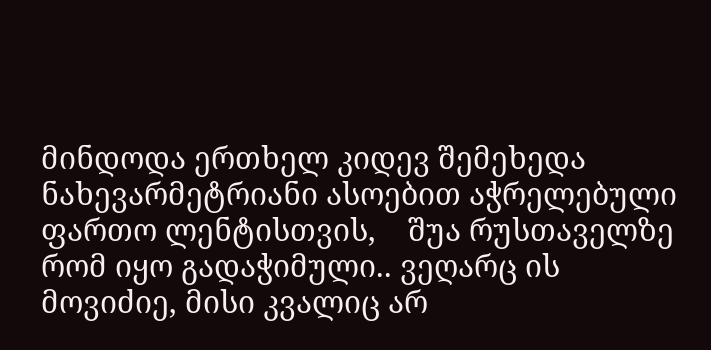მინდოდა ერთხელ კიდევ შემეხედა  ნახევარმეტრიანი ასოებით აჭრელებული  ფართო ლენტისთვის,    შუა რუსთაველზე  რომ იყო გადაჭიმული.. ვეღარც ის  მოვიძიე, მისი კვალიც არ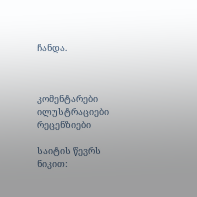ჩანდა.



კომენტარები ილუსტრაციები რეცენზიები

საიტის წევრს ნიკით: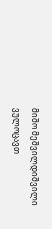მიშო მეშვილდიშვილი ვულოცავთ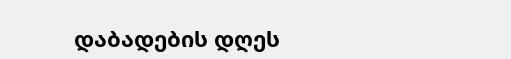დაბადების დღეს